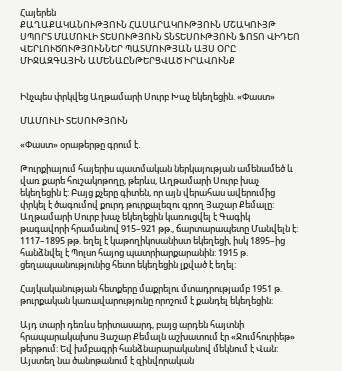Հայերեն
ՔԱՂԱՔԱԿԱՆՈՒԹՅՈՒՆ ՀԱՍԱՐԱԿՈՒԹՅՈՒՆ ՄՇԱԿՈՒՅԹ ՍՊՈՐՏ ՄԱՄՈՒԼԻ ՏԵՍՈՒԹՅՈՒՆ ՏՆՏԵՍՈՒԹՅՈՒՆ ՖՈՏՈ ՎԻԴԵՈ ՎԵՐԼՈՒԾՈՒԹՅՈՒՆՆԵՐ ՊԱՏՄՈՒԹՅԱՆ ԱՅՍ ՕՐԸ ՄԻՋԱԶԳԱՅԻՆ ԱՄԵՆԱԸՆԹԵՐՑՎԱԾ ԻՐԱՎՈՒՆՔ


Ինչպես փրկվեց Աղթամարի Սուրբ Խաչ եկեղեցին. «Փաստ»

ՄԱՄՈՒԼԻ ՏԵՍՈՒԹՅՈՒՆ

«Փաստ» օրաթերթը գրում է.

Թուրքիայում հայերիս պատմական ներկայության ամենամեծ և վառ քարե հուշակոթողը, թերևս, Աղթամարի Սուրբ խաչ եկեղեցին է: Բայց քչերը գիտեն, որ այն վերահաս ավերումից փրկել է ծագումով քուրդ թուրքալեզու գրող Յաշար Քեմալը:
Աղթամարի Սուրբ խաչ եկեղեցին կառուցվել է Գագիկ թագավորի հրամանով 915–921 թթ., ճարտարապետը Մանվելն է: 1117–1895 թթ. եղել է կաթողիկոսանիստ եկեղեցի, իսկ 1895–ից հանձնվել է Պոլսո հայոց պատրիարքարանին: 1915 թ. ցեղապսանությունից հետո եկեղեցին լքված է եղել:

Հայկականության հետքերը մաքրելու մտադրությամբ 1951 թ. թուրքական կառավարությունը որոշում է քանդել եկեղեցին:

Այդ տարի դեռևս երիտասարդ, բայց արդեն հայտնի հրապարակախոս Յաշար Քեմալն աշխատում էր «Ջումհուրիեթ» թերթում: Եվ խմբագրի հանձնարարականով մեկնում է Վան: Այստեղ նա ծանոթանում է զինվորական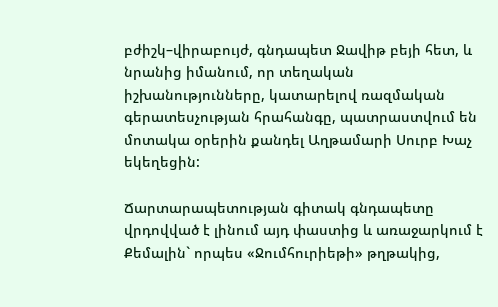բժիշկ–վիրաբույժ, գնդապետ Ջավիթ բեյի հետ, և նրանից իմանում, որ տեղական իշխանությունները, կատարելով ռազմական գերատեսչության հրահանգը, պատրաստվում են մոտակա օրերին քանդել Աղթամարի Սուրբ Խաչ եկեղեցին:

Ճարտարապետության գիտակ գնդապետը վրդովված է լինում այդ փաստից և առաջարկում է Քեմալին` որպես «Ջումհուրիեթի» թղթակից,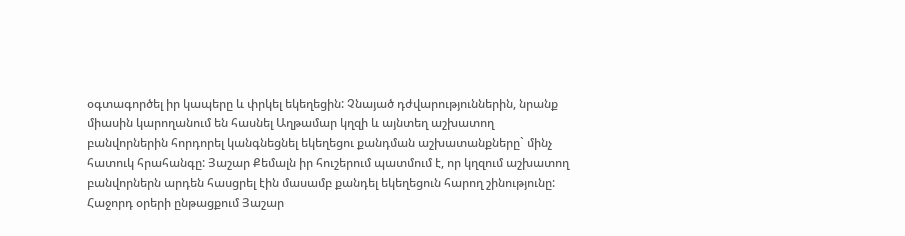օգտագործել իր կապերը և փրկել եկեղեցին: Չնայած դժվարություններին, նրանք միասին կարողանում են հասնել Աղթամար կղզի և այնտեղ աշխատող բանվորներին հորդորել կանգնեցնել եկեղեցու քանդման աշխատանքները` մինչ հատուկ հրահանգը: Յաշար Քեմալն իր հուշերում պատմում է, որ կղզում աշխատող բանվորներն արդեն հասցրել էին մասամբ քանդել եկեղեցուն հարող շինությունը:
Հաջորդ օրերի ընթացքում Յաշար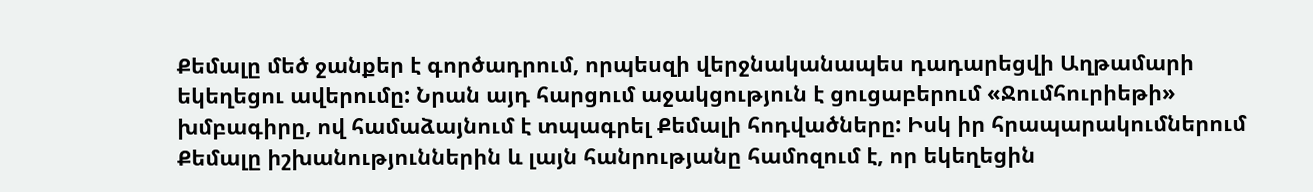Քեմալը մեծ ջանքեր է գործադրում, որպեսզի վերջնականապես դադարեցվի Աղթամարի եկեղեցու ավերումը: Նրան այդ հարցում աջակցություն է ցուցաբերում «Ջումհուրիեթի» խմբագիրը, ով համաձայնում է տպագրել Քեմալի հոդվածները: Իսկ իր հրապարակումներում Քեմալը իշխանություններին և լայն հանրությանը համոզում է, որ եկեղեցին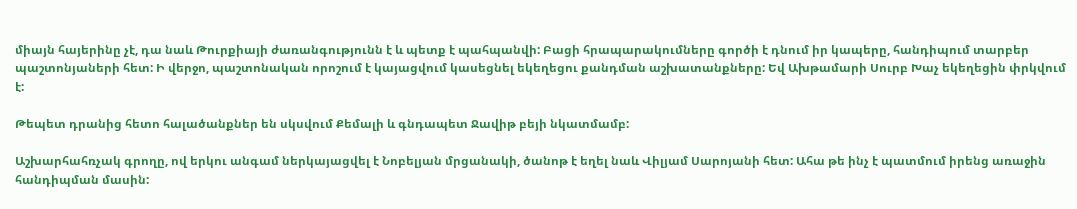միայն հայերինը չէ, դա նաև Թուրքիայի ժառանգությունն է և պետք է պահպանվի: Բացի հրապարակումները գործի է դնում իր կապերը, հանդիպում տարբեր պաշտոնյաների հետ: Ի վերջո, պաշտոնական որոշում է կայացվում կասեցնել եկեղեցու քանդման աշխատանքները: Եվ Ախթամարի Սուրբ Խաչ եկեղեցին փրկվում է:

Թեպետ դրանից հետո հալածանքներ են սկսվում Քեմալի և գնդապետ Ջավիթ բեյի նկատմամբ:

Աշխարհահռչակ գրողը, ով երկու անգամ ներկայացվել է Նոբելյան մրցանակի, ծանոթ է եղել նաև Վիլյամ Սարոյանի հետ: Ահա թե ինչ է պատմում իրենց առաջին հանդիպման մասին: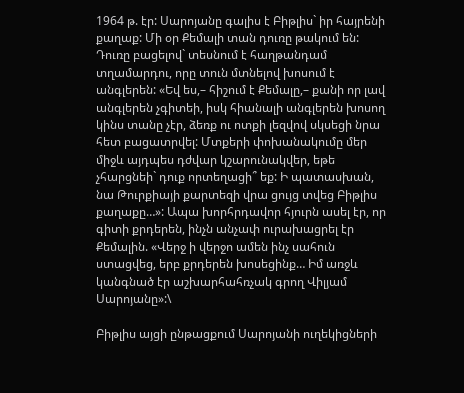1964 թ. էր: Սարոյանը գալիս է Բիթլիս` իր հայրենի քաղաք: Մի օր Քեմալի տան դուռը թակում են: Դուռը բացելով` տեսնում է հաղթանդամ տղամարդու, որը տուն մտնելով խոսում է անգլերեն: «Եվ ես,– հիշում է Քեմալը,– քանի որ լավ անգլերեն չգիտեի, իսկ հիանալի անգլերեն խոսող կինս տանը չէր, ձեռք ու ոտքի լեզվով սկսեցի նրա հետ բացատրվել: Մտքերի փոխանակումը մեր միջև այդպես դժվար կշարունակվեր, եթե չհարցնեի` դուք որտեղացի՞ եք: Ի պատասխան, նա Թուրքիայի քարտեզի վրա ցույց տվեց Բիթլիս քաղաքը…»: Ապա խորհրդավոր հյուրն ասել էր, որ գիտի քրդերեն, ինչն անչափ ուրախացրել էր Քեմալին. «Վերջ ի վերջո ամեն ինչ սահուն ստացվեց, երբ քրդերեն խոսեցինք… Իմ առջև կանգնած էր աշխարհահռչակ գրող Վիլյամ Սարոյանը»:\

Բիթլիս այցի ընթացքում Սարոյանի ուղեկիցների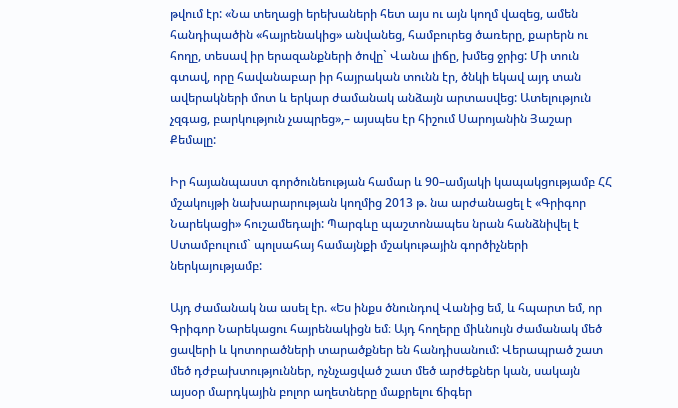թվում էր: «Նա տեղացի երեխաների հետ այս ու այն կողմ վազեց, ամեն հանդիպածին «հայրենակից» անվանեց, համբուրեց ծառերը, քարերն ու հողը, տեսավ իր երազանքների ծովը` Վանա լիճը, խմեց ջրից: Մի տուն գտավ, որը հավանաբար իր հայրական տունն էր, ծնկի եկավ այդ տան ավերակների մոտ և երկար ժամանակ անձայն արտասվեց: Ատելություն չզգաց, բարկություն չապրեց»,– այսպես էր հիշում Սարոյանին Յաշար Քեմալը:

Իր հայանպաստ գործունեության համար և 90–ամյակի կապակցությամբ ՀՀ մշակույթի նախարարության կողմից 2013 թ. նա արժանացել է «Գրիգոր Նարեկացի» հուշամեդալի: Պարգևը պաշտոնապես նրան հանձնիվել է Ստամբուլում` պոլսահայ համայնքի մշակութային գործիչների ներկայությամբ:

Այդ ժամանակ նա ասել էր. «Ես ինքս ծնունդով Վանից եմ, և հպարտ եմ, որ Գրիգոր Նարեկացու հայրենակիցն եմ։ Այդ հողերը միևնույն ժամանակ մեծ ցավերի և կոտորածների տարածքներ են հանդիսանում: Վերապրած շատ մեծ դժբախտություններ, ոչնչացված շատ մեծ արժեքներ կան, սակայն այսօր մարդկային բոլոր աղետները մաքրելու ճիգեր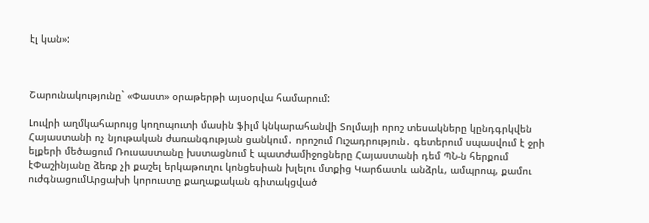էլ կան»:



Շարունակությունը` «Փաստ» օրաթերթի այսօրվա համարում:

Լուվրի աղմկահարույց կողոպուտի մասին ֆիլմ կնկարահանվի Տոլմայի որոշ տեսակները կընդգրկվեն Հայաստանի ոչ նյութական ժառանգության ցանկում․ որոշում Ուշադրություն․ գետերում սպասվում է ջրի ելքերի մեծացում Ռուսաստանը խստացնում է պատժամիջոցները Հայաստանի դեմ ՊՆ-ն հերքում էՓաշինյանը ձեռք չի քաշել երկաթուղու կոնցեսիան խլելու մտքից Կարճատև անձրև, ամպրոպ, քամու ուժգնացումԱրցախի կորուստը քաղաքական գիտակցված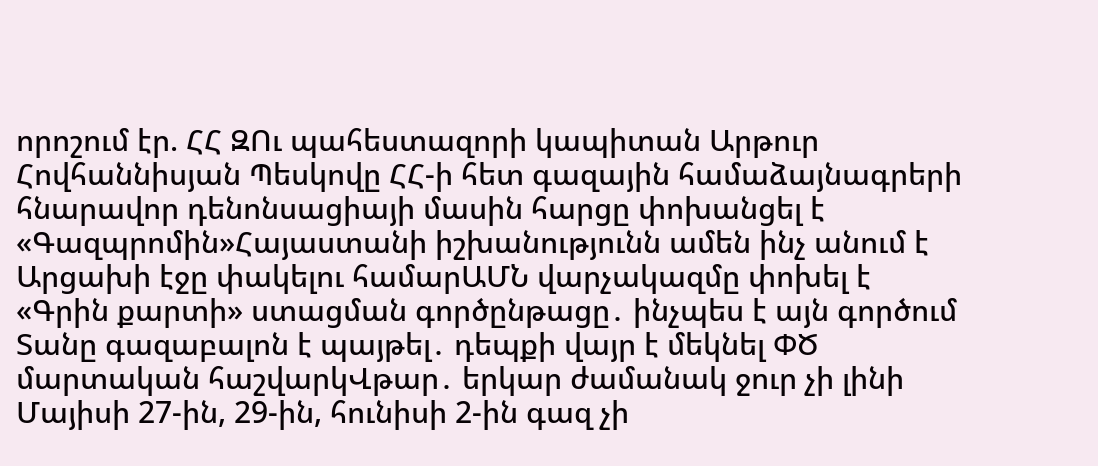որոշում էր. ՀՀ ԶՈւ պահեստազորի կապիտան Արթուր Հովհաննիսյան Պեսկովը ՀՀ-ի հետ գազային համաձայնագրերի հնարավոր դենոնսացիայի մասին հարցը փոխանցել է «Գազպրոմին»Հայաստանի իշխանությունն ամեն ինչ անում է Արցախի էջը փակելու համարԱՄՆ վարչակազմը փոխել է «Գրին քարտի» ստացման գործընթացը․ ինչպես է այն գործում Տանը գազաբալոն է պայթել․ դեպքի վայր է մեկնել ՓԾ մարտական հաշվարկՎթար․ երկար ժամանակ ջուր չի լինի Մայիսի 27-ին, 29-ին, հունիսի 2-ին գազ չի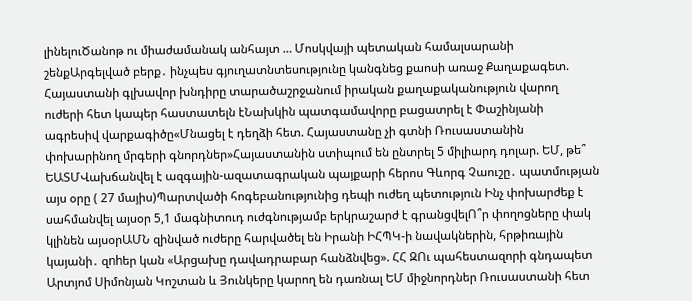լինելուԾանոթ ու միաժամանակ անհայտ … Մոսկվայի պետական համալսարանի շենքԱրգելված բերք․ ինչպես գյուղատնտեսությունը կանգնեց քաոսի առաջ Քաղաքագետ. Հայաստանի գլխավոր խնդիրը տարածաշրջանում իրական քաղաքականություն վարող ուժերի հետ կապեր հաստատելն էՆախկին պատգամավորը բացատրել է Փաշինյանի ագրեսիվ վարքագիծը«Մնացել է դեղձի հետ. Հայաստանը չի գտնի Ռուսաստանին փոխարինող մրգերի գնորդներ»Հայաստանին ստիպում են ընտրել 5 միլիարդ դոլար. ԵՄ, թե՞ ԵԱՏՄՎախճանվել է ազգային-ազատագրական պայքարի հերոս Գևորգ Չաուշը․ պատմության այս օրը ( 27 մայիս)Պարտվածի հոգեբանությունից դեպի ուժեղ պետություն Ինչ փոխարժեք է սահմանվել այսօր 5,1 մագնիտուդ ուժգնությամբ երկրաշարժ է գրանցվելՈ՞ր փողոցները փակ կլինեն այսօրԱՄՆ զինված ուժերը հարվածել են Իրանի ԻՀՊԿ-ի նավակներին, հրթիռային կայանի․ զnhեր կան «Արցախը դավադրաբար հանձնվեց». ՀՀ ԶՈւ պահեստազորի գնդապետ Արտյոմ Սիմոնյան Կոշտան և Յունկերը կարող են դառնալ ԵՄ միջնորդներ Ռուսաստանի հետ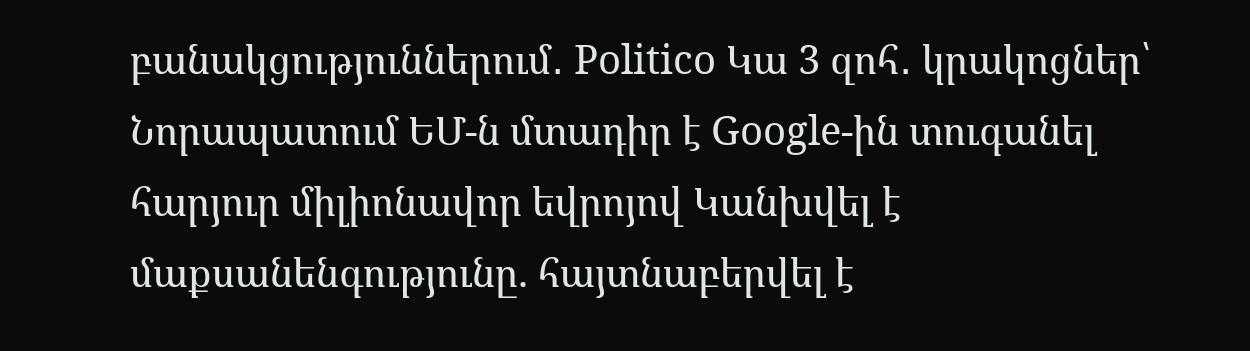բանակցություններում․ Politico Կա 3 զոհ․ կրակոցներ՝ Նորապատում ԵՄ-ն մտադիր է Google-ին տուգանել հարյուր միլիոնավոր եվրոյով Կանխվել է մաքսանենգությունը. հայտնաբերվել է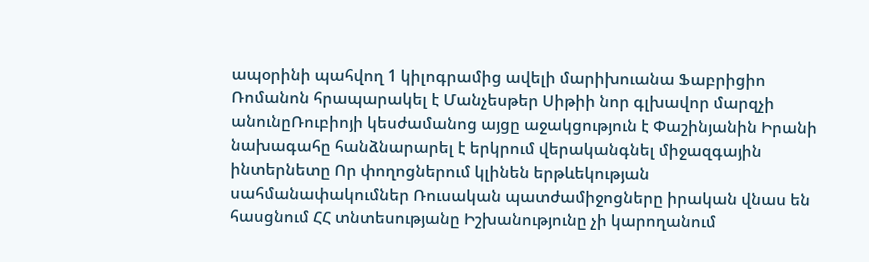ապօրինի պահվող 1 կիլոգրամից ավելի մարիխուանա Ֆաբրիցիո Ռոմանոն հրապարակել է Մանչեսթեր Սիթիի նոր գլխավոր մարզչի անունըՌուբիոյի կեսժամանոց այցը աջակցություն է Փաշինյանին Իրանի նախագահը հանձնարարել է երկրում վերականգնել միջազգային ինտերնետը Որ փողոցներում կլինեն երթևեկության սահմանափակումներ Ռուսական պատժամիջոցները իրական վնաս են հասցնում ՀՀ տնտեսությանը Իշխանությունը չի կարողանում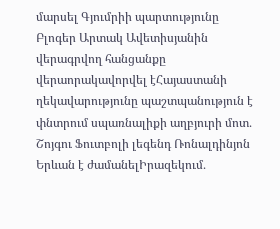մարսել Գյումրիի պարտությունը Բլոգեր Արտակ Ավետիսյանին վերագրվող հանցանքը վերաորակավորվել էՀայաստանի ղեկավարությունը պաշտպանություն է փնտրում սպառնալիքի աղբյուրի մոտ․ Շոյգու Ֆուտբոլի լեգենդ Ռոնալդինյոն Երևան է ժամանելԻրազեկում․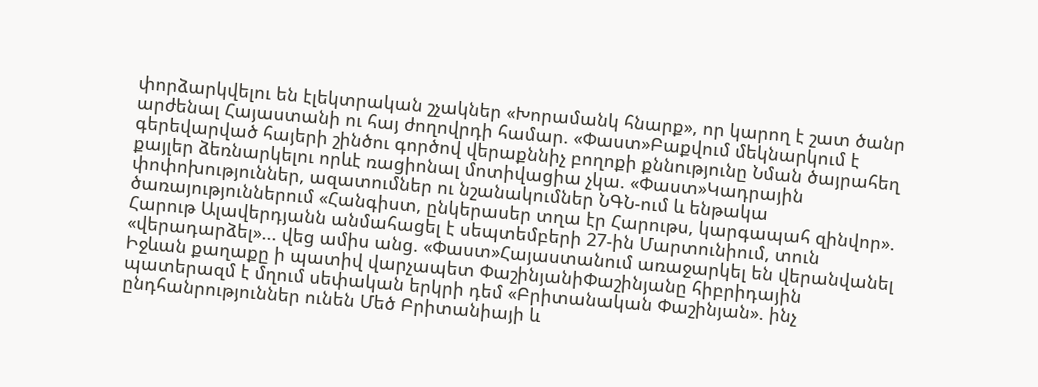փորձարկվելու են էլեկտրական շչակներ «Խորամանկ հնարք», որ կարող է շատ ծանր արժենալ Հայաստանի ու հայ ժողովրդի համար. «Փաստ»Բաքվում մեկնարկում է գերեվարված հայերի շինծու գործով վերաքննիչ բողոքի քննությունը Նման ծայրահեղ քայլեր ձեռնարկելու որևէ ռացիոնալ մոտիվացիա չկա. «Փաստ»Կադրային փոփոխություններ, ազատումներ ու նշանակումներ ՆԳՆ-ում և ենթակա ծառայություններում «Հանգիստ, ընկերասեր տղա էր Հարութս, կարգապահ զինվոր». Հարութ Ալավերդյանն անմահացել է սեպտեմբերի 27-ին Մարտունիում, տուն «վերադարձել»... վեց ամիս անց. «Փաստ»Հայաստանում առաջարկել են վերանվանել Իջևան քաղաքը ի պատիվ վարչապետ ՓաշինյանիՓաշինյանը հիբրիդային պատերազմ է մղում սեփական երկրի դեմ «Բրիտանական Փաշինյան». ինչ ընդհանրություններ ունեն Մեծ Բրիտանիայի և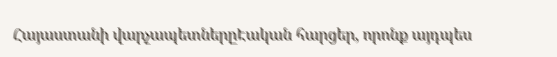Հայաստանի վարչապետներըԷական հարցեր, որոնք այդպես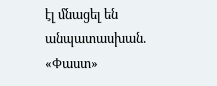էլ մնացել են անպատասխան. «Փաստ»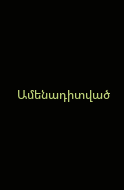Ամենադիտված